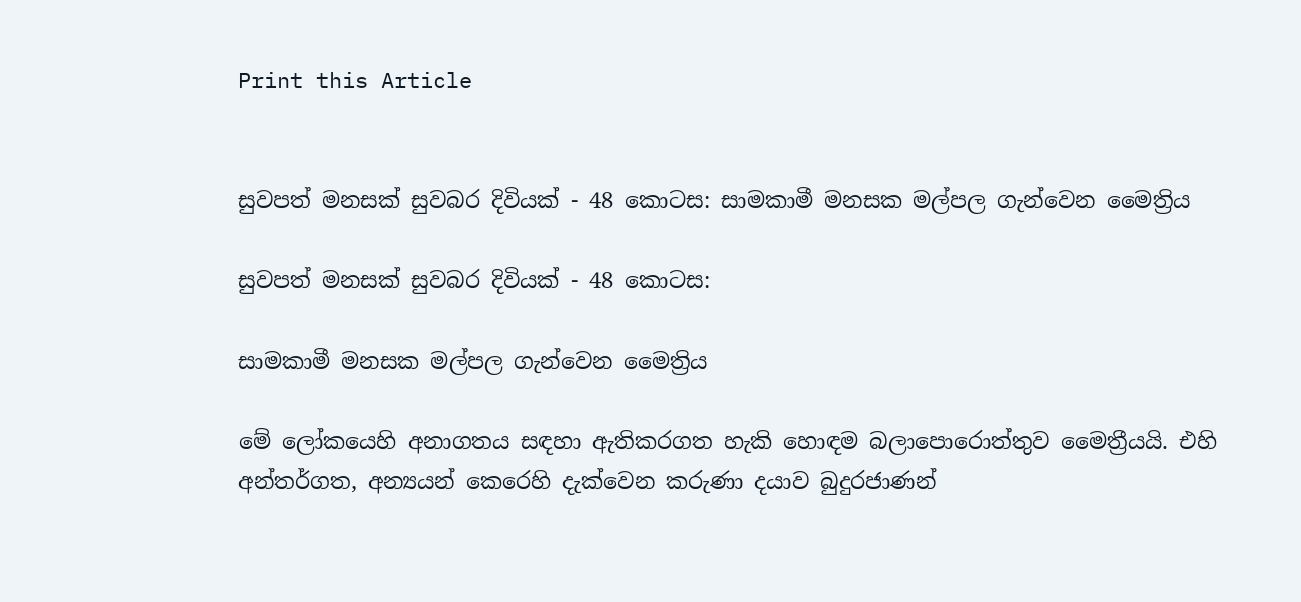Print this Article


සුවපත් මනසක් සුවබර දිවියක් - 48 කොටස: සාමකාමී මනසක මල්පල ගැන්වෙන මෛත්‍රිය

සුවපත් මනසක් සුවබර දිවියක් - 48 කොටස:

සාමකාමී මනසක මල්පල ගැන්වෙන මෛත්‍රිය

මේ ලෝකයෙහි අනාගතය සඳහා ඇතිකරගත හැකි හොඳම බලාපොරොත්තුව මෛත්‍රීයයි. එහි අන්තර්ගත, අන්‍යයන් කෙරෙහි දැක්වෙන කරුණා දයාව බුදුරජාණන්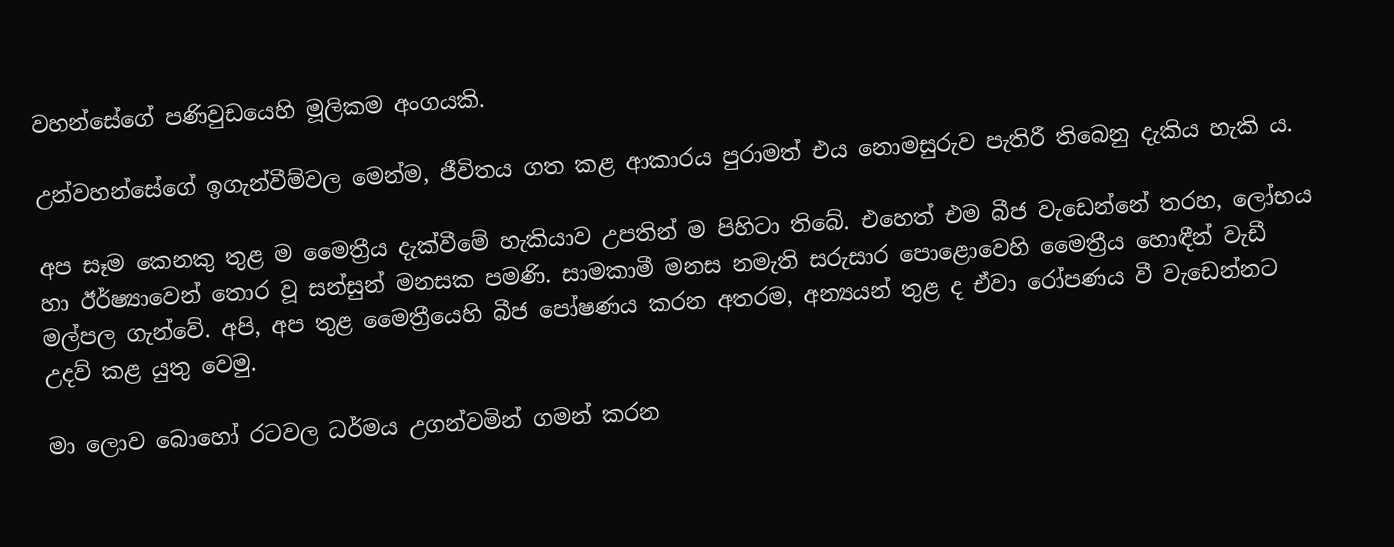වහන්සේගේ පණිවුඩයෙහි මූලිකම අංගයකි.

උන්වහන්සේගේ ඉගැන්වීම්වල මෙන්ම, ජීවිතය ගත කළ ආකාරය පුරාමත් එය නොමසුරුව පැතිරී තිබෙනු දැකිය හැකි ය.

අප සෑම කෙනකු තුළ ම මෛත්‍රීය දැක්වීමේ හැකියාව උපතින් ම පිහිටා තිබේ. එහෙත් එම බීජ වැඩෙන්නේ තරහ, ලෝභය හා ඊර්ෂ්‍යාවෙන් තොර වූ සන්සුන් මනසක පමණි. සාමකාමී මනස නමැති සරුසාර පොළොවෙහි මෛත්‍රීය හොඳීන් වැඩී මල්පල ගැන්වේ. අපි, අප තුළ මෛත්‍රීයෙහි බීජ පෝෂණය කරන අතරම, අන්‍යයන් තුළ ද ඒවා රෝපණය වී වැඩෙන්නට උදව් කළ යුතු වෙමු.

මා ලොව බොහෝ රටවල ධර්මය උගන්වමින් ගමන් කරන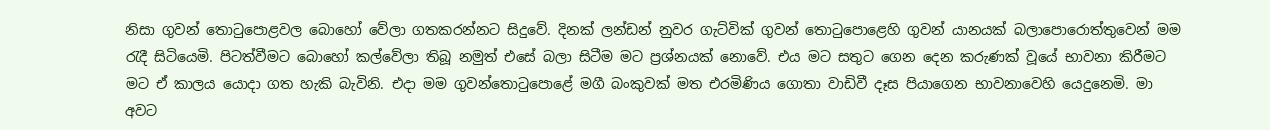නිසා ගුවන් තොටුපොළවල බොහෝ වේලා ගතකරන්නට සිදුවේ. දිනක් ලන්ඩන් නුවර ගැට්වික් ගුවන් තොටුපොළෙහි ගුවන් යානයක් බලාපොරොත්තුවෙන් මම රැදී සිටියෙමි. පිටත්වීමට බොහෝ කල්වේලා තිබූ නමුත් එසේ බලා සිටීම මට ප්‍රශ්නයක් නොවේ. එය මට සතුට ගෙන දෙන කරුණක් වූයේ භාවනා කිරීමට මට ඒ කාලය යොදා ගත හැකි බැවිනි. එදා මම ගුවන්තොටුපොළේ මගී බංකුවක් මත එරමිණිය ගොතා වාඩිවී දෑස පියාගෙන භාවනාවෙහි යෙදුනෙමි. මා අවට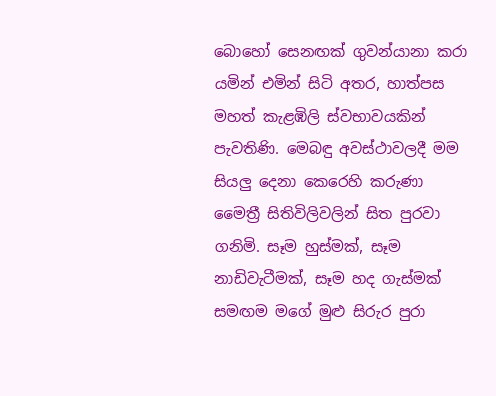බොහෝ සෙනඟක් ගුවන්යානා කරා යමින් එමින් සිටි අතර, හාත්පස මහත් කැළඹිලි ස්වභාවයකින් පැවතිණි. මෙබඳු අවස්ථාවලදී මම සියලු දෙනා කෙරෙහි කරුණා මෛත්‍රී සිතිවිලිවලින් සිත පුරවා ගනිමි. සෑම හුස්මක්, සෑම නාඩිවැටීමක්, සෑම හද ගැස්මක් සමඟම මගේ මුළු සිරුර පුරා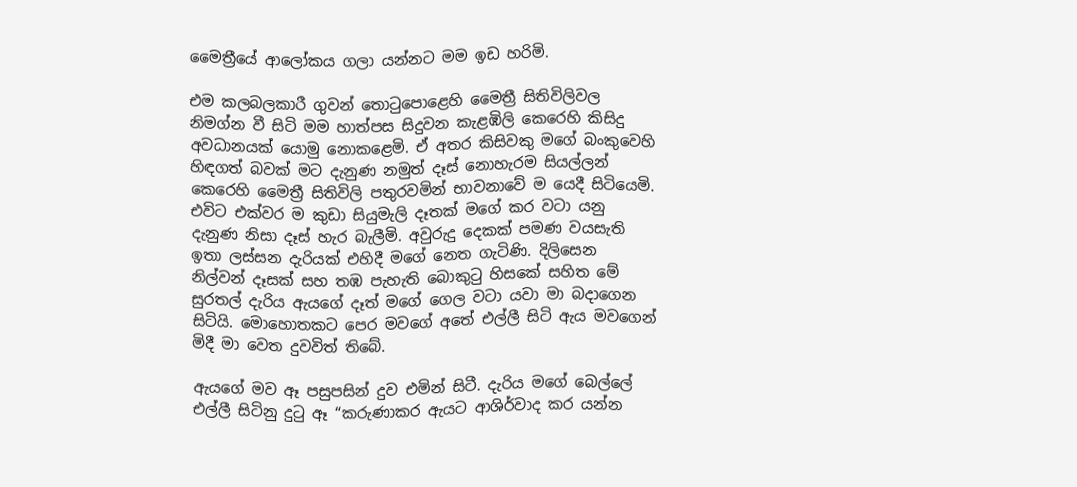මෛත්‍රීයේ ආලෝකය ගලා යන්නට මම ඉඩ හරිමි.

එම කලබලකාරී ගුවන් තොටුපොළෙහි මෛත්‍රී සිතිවිලිවල නිමග්න වී සිටි මම හාත්පස සිදුවන කැළඹිලි කෙරෙහි කිසිදු අවධානයක් යොමු නොකළෙමි. ඒ අතර කිසිවකු මගේ බංකුවෙහි හිඳගත් බවක් මට දැනුණ නමුත් දෑස් නොහැරම සියල්ලන් කෙරෙහි මෛත්‍රී සිතිවිලි පතුරවමින් භාවනාවේ ම යෙදී සිටියෙමි. එවිට එක්වර ම කුඩා සියුමැලි දෑතක් මගේ කර වටා යනු දැනුණ නිසා දෑස් හැර බැලීමි. අවුරුදු දෙකක් පමණ වයසැති ඉතා ලස්සන දැරියක් එහිදී මගේ නෙත ගැටිණි. දිලිසෙන නිල්වන් දෑසක් සහ තඹ පැහැති බොකුටු හිසකේ සහිත මේ සුරතල් දැරිය ඇයගේ දෑත් මගේ ගෙල වටා යවා මා බදාගෙන සිටියි. මොහොතකට පෙර මවගේ අතේ එල්ලී සිටි ඇය මවගෙන් මිදී මා වෙත දුවවිත් තිබේ.

ඇයගේ මව ඈ පසුපසින් දුව එමින් සිටී. දැරිය මගේ බෙල්ලේ එල්ලී සිටිනු දුටු ඈ “කරුණාකර ඇයට ආශිර්වාද කර යන්න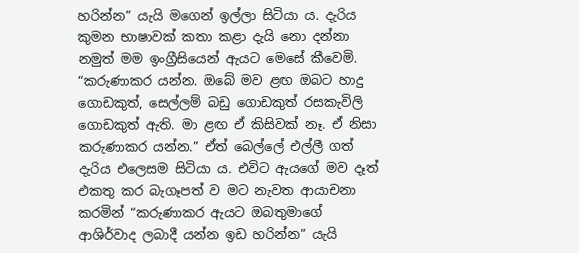හරින්න” යැයි මගෙන් ඉල්ලා සිටියා ය. දැරිය කුමන භාෂාවක් කතා කළා දැයි නො දන්නා නමුත් මම ඉංග්‍රීසියෙන් ඇයට මෙසේ කීවෙමි. “කරුණාකර යන්න. ඔබේ මව ළඟ ඔබට හාදු ගොඩකුත්, සෙල්ලම් බඩු ගොඩකුත් රසකැවිලි ගොඩකුත් ඇති. මා ළඟ ඒ කිසිවක් නෑ. ඒ නිසා කරුණාකර යන්න.” ඒත් බෙල්ලේ එල්ලී ගත් දැරිය එලෙසම සිටියා ය. එවිට ඇයගේ මව දෑත් එකතු කර බැගෑපත් ව මට නැවත ආයාචනා කරමින් “කරුණාකර ඇයට ඔබතුමාගේ ආශිර්වාද ලබාදී යන්න ඉඩ හරින්න” යැයි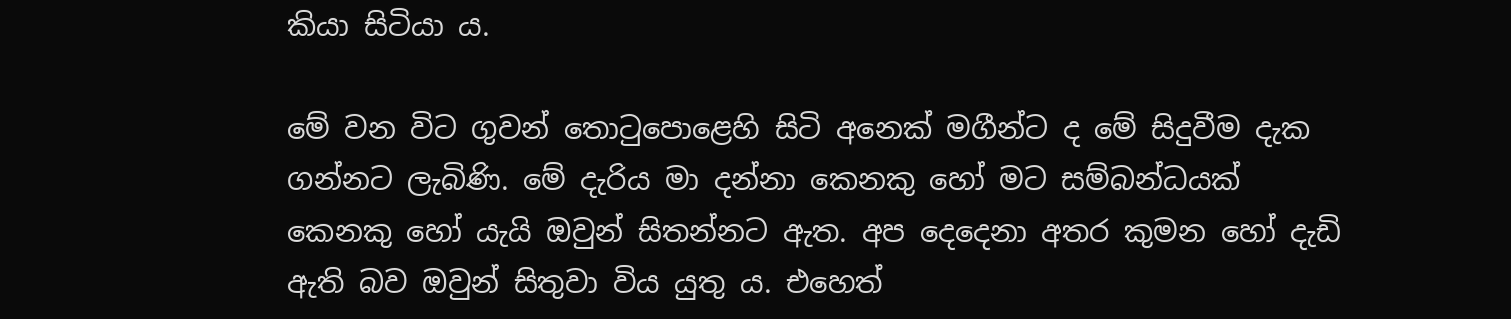කියා සිටියා ය.

මේ වන විට ගුවන් තොටුපොළෙහි සිටි අනෙක් මගීන්ට ද මේ සිදුවීම දැක ගන්නට ලැබිණි. මේ දැරිය මා දන්නා කෙනකු හෝ මට සම්බන්ධයක් කෙනකු හෝ යැයි ඔවුන් සිතන්නට ඇත. අප දෙදෙනා අතර කුමන හෝ දැඩි ඇති බව ඔවුන් සිතුවා විය යුතු ය. එහෙත්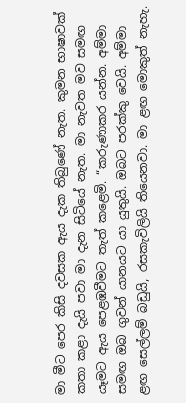මා මීට පෙර කිසි දවසක ඇය දැක තිබුණේ නැත. කුමන භාෂාවක් කතා කළා දැයි පවා මා දැන සිටියේ නැත. මා නැවත මව සමඟ යෑමට ඇය පෙළඹවීමට තැත් කළෙමි. “කරුණාකර යන්න. අම්මා සමඟ ඔබ ගුවන් යානයට යා යුතුයි. ඔබට පරක්කු වෙයි. අම්මා ළඟ සෙල්ලම් බඩුයි, රසකැවිලියි තියෙනවා. මා ළඟ මොකුත් නැහැ.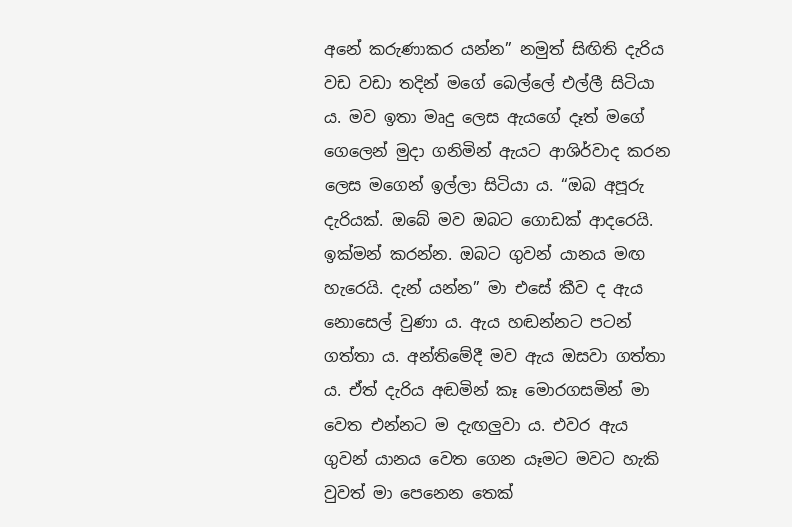අනේ කරුණාකර යන්න” නමුත් සිඟිති දැරිය වඩ වඩා තදින් මගේ බෙල්ලේ එල්ලී සිටියා ය. මව ඉතා මෘදු ලෙස ඇයගේ දෑත් මගේ ගෙලෙන් මුදා ගනිමින් ඇයට ආශිර්වාද කරන ලෙස මගෙන් ඉල්ලා සිටියා ය. “ඔබ අපූරු දැරියක්. ඔබේ මව ඔබට ගොඩක් ආදරෙයි. ඉක්මන් කරන්න. ඔබට ගුවන් යානය මඟ හැරෙයි. දැන් යන්න” මා එසේ කීව ද ඇය නොසෙල් වුණා ය. ඇය හඬන්නට පටන් ගත්තා ය. අන්තිමේදී මව ඇය ඔසවා ගත්තා ය. ඒත් දැරිය අඬමින් කෑ මොරගසමින් මා වෙත එන්නට ම දැඟලුවා ය. එවර ඇය ගුවන් යානය වෙත ගෙන යෑමට මවට හැකි වුවත් මා පෙනෙන තෙක්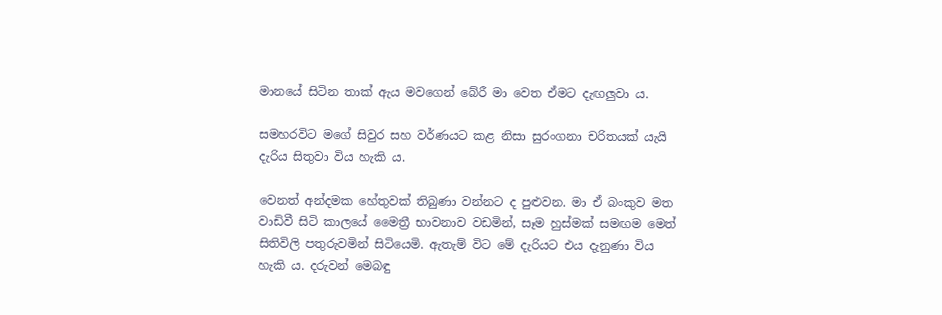මානයේ සිටින තාක් ඇය මවගෙන් බේරී මා වෙත ඒමට දැඟලුවා ය.

සමහරවිට මගේ සිවුර සහ වර්ණයට කළ නිසා සුරංගනා චරිතයක් යැයි දැරිය සිතුවා විය හැකි ය.

වෙනත් අන්දමක හේතුවක් තිබුණා වන්නට ද පුළුවන. මා ඒ බංකුව මත වාඩිවී සිටි කාලයේ මෛත්‍රී භාවනාව වඩමින්, සෑම හුස්මක් සමඟම මෙත් සිතිවිලි පතුරුවමින් සිටියෙමි. ඇතැම් විට මේ දැරියට එය දැනුණා විය හැකි ය. දරුවන් මෙබඳු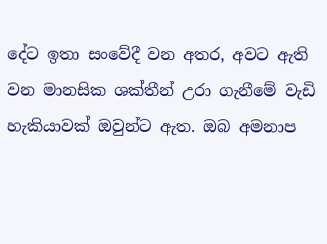දේට ඉතා සංවේදී වන අතර, අවට ඇති වන මානසික ශක්තීන් උරා ගැනීමේ වැඩි හැකියාවක් ඔවුන්ට ඇත. ඔබ අමනාප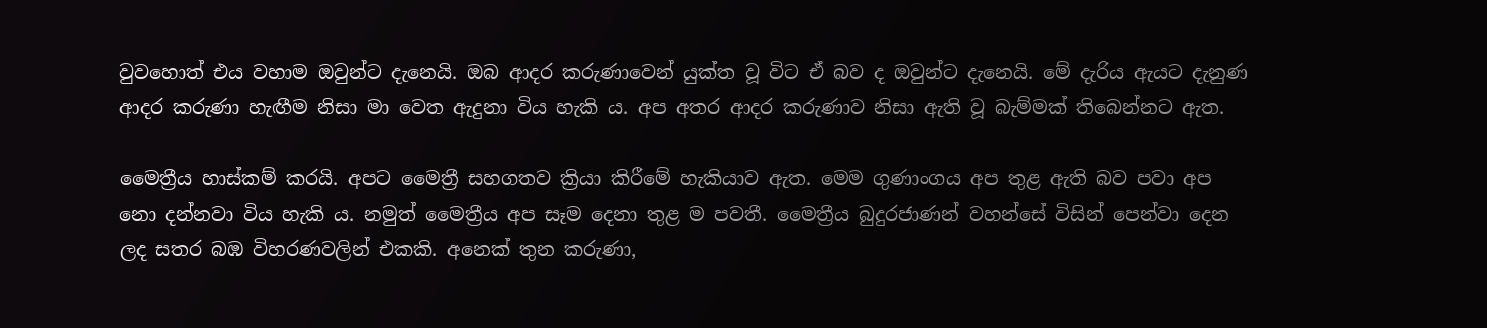වුවහොත් එය වහාම ඔවුන්ට දැනෙයි. ඔබ ආදර කරුණාවෙන් යුක්ත වූ විට ඒ බව ද ඔවුන්ට දැනෙයි. මේ දැරිය ඇයට දැනුණ ආදර කරුණා හැඟීම නිසා මා වෙත ඇදුනා විය හැකි ය. අප අතර ආදර කරුණාව නිසා ඇති වූ බැම්මක් තිබෙන්නට ඇත.

මෛත්‍රීය හාස්කම් කරයි. අපට මෛත්‍රී සහගතව ක්‍රියා කිරීමේ හැකියාව ඇත. මෙම ගුණාංගය අප තුළ ඇති බව පවා අප නො දන්නවා විය හැකි ය. නමුත් මෛත්‍රීය අප සෑම දෙනා තුළ ම පවතී. මෛත්‍රීය බුදුරජාණන් වහන්සේ විසින් පෙන්වා දෙන ලද සතර බඹ විහරණවලින් එකකි. අනෙක් තුන කරුණා,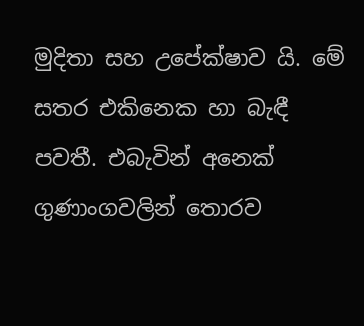මුදිතා සහ උපේක්ෂාව යි. මේ සතර එකිනෙක හා බැඳී පවතී. එබැවින් අනෙක් ගුණාංගවලින් තොරව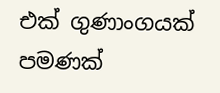එක් ගුණාංගයක් පමණක්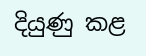දියුණු කළ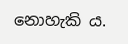නොහැකි ය.